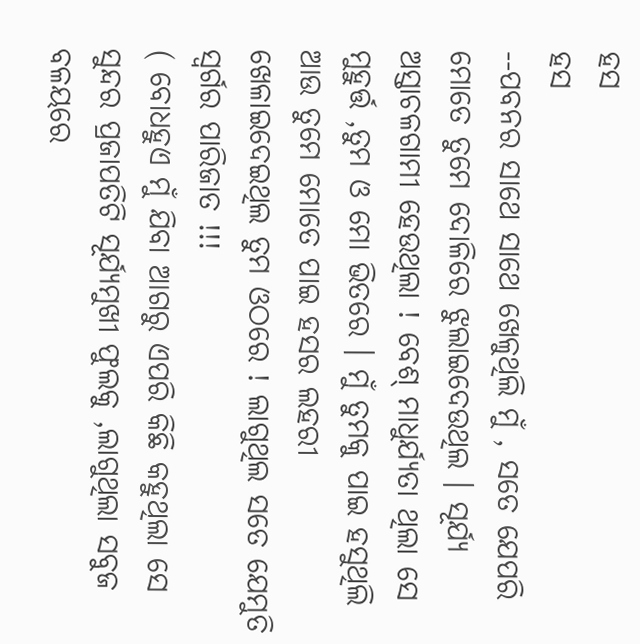ହସ
ହସ
--ପବନର ସାଥେ ସାଥେ ଖେଳୁଥିଲି ମୁଁ , ସତେ ଯେପରି ମୋତେ ତୁମେ ଦୋଳିରେ ଝୁଲାଇଦେଉଥିଲ । ସୂର୍ଯ୍ୟ ଅସ୍ତାଚଳଗାମୀ ହେଉଥିଲା ! ବେଶ୍ ମାଧୁର୍ଯ୍ୟତା ଥିଲା ସେ ମୁହୁର୍ତ୍ତ ,ତୁମ ଓ ମୋ ଭିତରେ । ମୁଁ ତୁମକୁ ପାଇ ହସୁଥିଲି ଆଉ ତୁମେ ମୋତେ ପାଇ ହସର ଲହରୀ ଖେଳାଇଦେଇଥିଲ ତୁମ ଓଠରେ ! ଲାଗୁଥିଲ ସତେ ଯେମୁତି ସ୍ୱର୍ଗର ପାରିଜାତ !!!
( ବୋଧହୁଏ ମୁଁ ଯିବା ଆଗରୁ ଏପରି କିଛି କହୁଥିଲା ସେ ସୁନ୍ଦର ପ୍ରଜାପତିଟି ସୂର୍ଯ୍ୟମୁଖୀ ଫୁଲକୁ ,ଲାଗୁଥିଲା ସବୁଜ ବଳୟରେ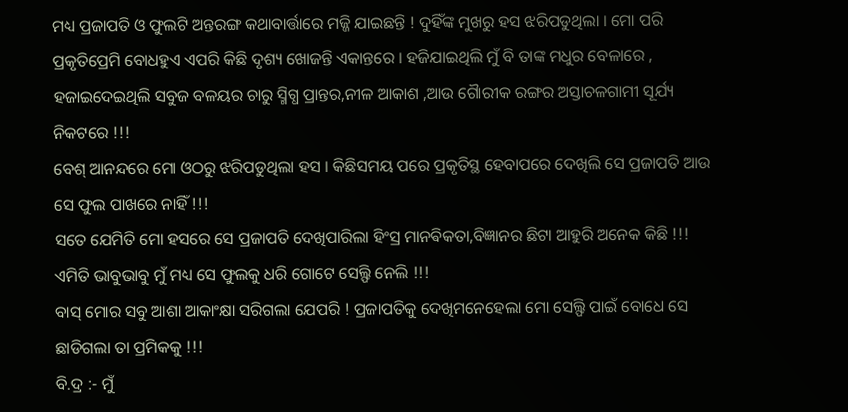ମଧ୍ୟ ପ୍ରଜାପତି ଓ ଫୁଲଟି ଅନ୍ତରଙ୍ଗ କଥାବାର୍ତ୍ତାରେ ମଜ୍ଜି ଯାଇଛନ୍ତି ! ଦୁହିଁଙ୍କ ମୁଖରୁ ହସ ଝରିପଡୁଥିଲା । ମୋ ପରି ପ୍ରକୃତିପ୍ରେମି ବୋଧହୁଏ ଏପରି କିଛି ଦୃଶ୍ୟ ଖୋଜନ୍ତି ଏକାନ୍ତରେ । ହଜିଯାଇଥିଲି ମୁଁ ବି ତାଙ୍କ ମଧୁର ବେଳାରେ , ହଜାଇଦେଇଥିଲି ସବୁଜ ବଳୟର ଚାରୁ ସ୍ମିଗ୍ଧ ପ୍ରାନ୍ତର,ନୀଳ ଆକାଶ ,ଆଉ ଗୈାରୀକ ରଙ୍ଗର ଅସ୍ତାଚଳଗାମୀ ସୂର୍ଯ୍ୟ ନିକଟରେ !!!
ବେଶ୍ ଆନନ୍ଦରେ ମୋ ଓଠରୁ ଝରିପଡୁଥିଲା ହସ । କିଛିସମୟ ପରେ ପ୍ରକୃତିସ୍ଥ ହେବାପରେ ଦେଖିଲି ସେ ପ୍ରଜାପତି ଆଉ ସେ ଫୁଲ ପାଖରେ ନାହିଁ !!!
ସତେ ଯେମିତି ମୋ ହସରେ ସେ ପ୍ରଜାପତି ଦେଖିପାରିଲା ହିଂସ୍ର ମାନଵିକତା,ବିଜ୍ଞାନର ଛିଟା ଆହୁରି ଅନେକ କିଛି !!!
ଏମିତି ଭାବୁଭାବୁ ମୁଁ ମଧ୍ୟ ସେ ଫୁଲକୁ ଧରି ଗୋଟେ ସେଲ୍ଫି ନେଲି !!!
ବାସ୍ ମୋର ସବୁ ଆଶା ଆକାଂକ୍ଷା ସରିଗଲା ଯେପରି ! ପ୍ରଜାପତିକୁ ଦେଖିମନେହେଲା ମୋ ସେଲ୍ଫି ପାଇଁ ବୋଧେ ସେ ଛାଡିଗଲା ତା ପ୍ରମିକକୁ !!!
ବି.ଦ୍ର :- ମୁଁ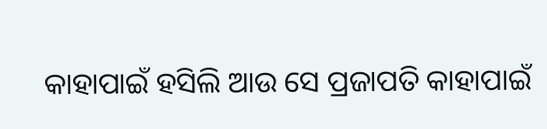କାହାପାଇଁ ହସିଲି ଆଉ ସେ ପ୍ରଜାପତି କାହାପାଇଁ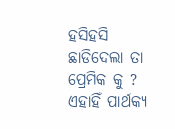ହସିହସି ଛାଡିଦେଲା ତା ପ୍ରେମିକ କୁ ?
ଏହାହିଁ ପାର୍ଥକ୍ୟ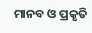ମାନବ ଓ ପ୍ରକୃତି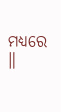ମଧ୍ଯରେ ॥